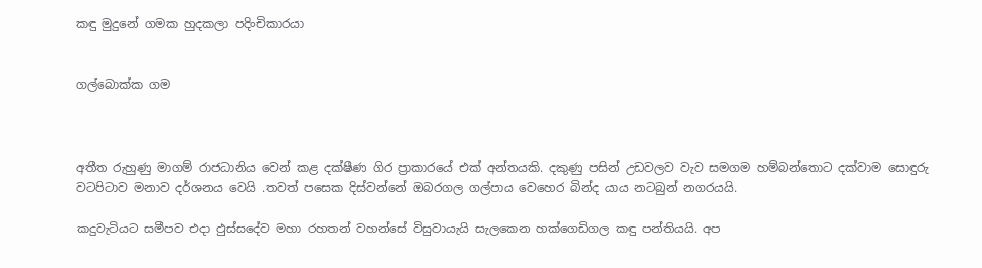කඳු මුදුනේ ගමක හුදකලා පදිංචිකාරයා


ගල්බොක්ක ගම



අතීත රුහුණු මාගම් රාජධානිය වෙන් කළ දක්ෂීණ ගිර ප්‍රාකාරයේ එක් අන්තයකි. දකුණු පසින් උඩවලව වැව සමගම හම්බන්තොට දක්වාම සොඳුරු වටපිටාව මනාව දර්ශනය වෙයි .තවත් පසෙක දිස්වන්නේ ඔබරගල ගල්පාය වෙහෙර බින්ද යාය නටබුන් නගරයයි.

කදුවැටියට සමීපව එදා ඵුස්සදේව මහා රහතන් වහන්සේ විසුවායැයි සැලකෙන හක්ගෙඩිගල කඳු පන්තියයි. අප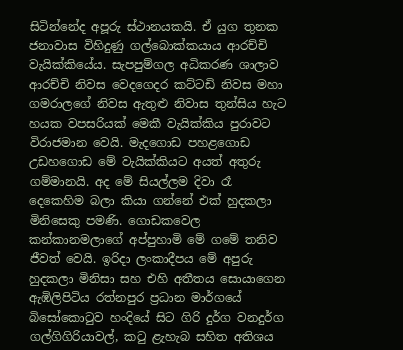සිටින්නේද අපූරු ස්ථානයකයි. ඒ යුග තුනක ජනාවාස විහිදුණු ගල්බොක්කයාය ආරච්චි වැයික්කියේය. සැපපුම්ගල අධිකරණ ශාලාව ආරච්චි නිවස වෙදගෙදර කට්ටඩි නිවස මහා ගමරාලගේ නිවස ඇතුළු නිවාස තුන්සිය හැට හයක වපසරියක් මෙකී වැයික්කිය පුරාවට විරාජමාන වෙයි. මැදගොඩ පහළගොඩ උඩහගොඩ මේ වැයික්කියට අයත් අතුරු ගම්මානයි. අද මේ සියල්ලම දිවා රෑ දෙකෙහිම බලා කියා ගන්නේ එක් හුදකලා මිනිසෙකු පමණි. ගොඩකවෙල කන්කානමලාගේ අප්පුහාමි මේ ගමේ තනිව ජීවත් වෙයි. ඉරිදා ලංකාදීපය මේ අපුරු හුදකලා මිනිසා සහ එහි අතීතය සොයාගෙන ඇඹිලිපිටිය රත්නපුර ප්‍රධාන මාර්ගයේ බිසෝකොටුව හංදියේ සිට ගිරි දුර්ග වනදුර්ග ගල්ගිගිරියාවල්, කටු ළැහැබ සහිත අතිශය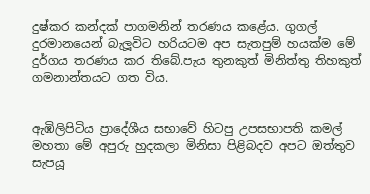දුෂ්කර කන්දක් පාගමනින් තරණය කළේය. ගුගල් දුරමානයෙන් බැලූවිට හරියටම අප සැතපුම් හයක්ම මේ දුර්ගය තරණය කර තිබේ.පැය තුනකුත් මිනිත්තු තිහකුත් ගමනාන්තයට ගත විය.


ඇඹිලිපිටිය ප්‍රාදේශීය සභාවේ හිටපු උපසභාපති කමල් මහතා මේ අපුරු හුදකලා මිනිසා පිළිබදව අපට ඔත්තුව සැපයූ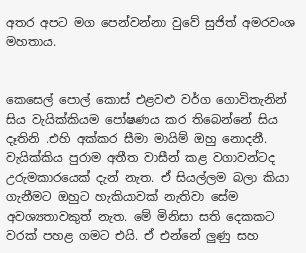අතර අපට මග පෙන්වන්නා වුවේ සුජිත් අමරවංශ මහතාය.


කෙසෙල් පොල් කොස් එළවළු වර්ග ගොවිතැනින් සිය වැයික්කියම පෝෂණය කර තිබෙන්නේ සිය දෑතිනි .එහි අක්කර සීමා මායිම් ඔහු නොදනී. වැයික්කිය පුරාම අතීත වාසීන් කළ වගාවන්ටද උරුමකාරයෙක් දැන් නැත. ඒ සියල්ලම බලා කියා ගැනීමට ඔහුට හැකියාවක් නැතිවා සේම අවශ්‍යතාවකුත් නැත. මේ මිනිසා සති දෙකකට වරක් පහළ ගමට එයි. ඒ එන්නේ ලු‍ණු සහ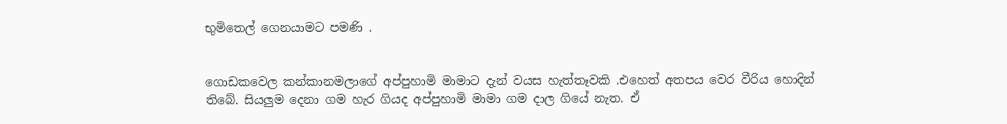භුමිතෙල් ගෙනයාමට පමණි .


ගොඩකවෙල කන්කානමලාගේ අප්පුහාමි මාමාට දැන් වයස හැත්තෑවකි .එහෙත් අතපය වෙර වීරිය හොදින් තිබේ. සියලු‍ම දෙනා ගම හැර ගියද අප්පුහාමි මාමා ගම දාල ගියේ නැත. ඒ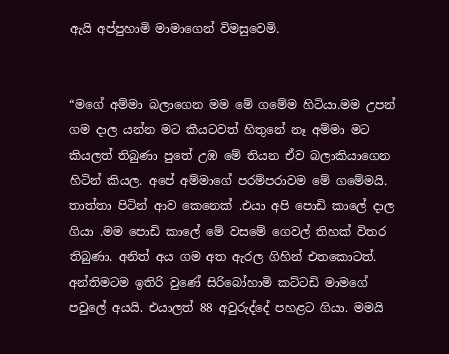ඇයි අප්පුහාමි මාමාගෙන් විමසුවෙමි.


“මගේ අම්මා බලාගෙන මම මේ ගමේම හිටියා.මම උපන් ගම දාල යන්න මට කීයටවත් හිතුනේ නෑ අම්මා මට කියලත් තිබුණා පුතේ උඹ මේ තියන ඒව බලාකියාගෙන හිටින් කියල. අපේ අම්මාගේ පරම්පරාවම මේ ගමේමයි. තාත්තා පිටින් ආව කෙනෙක් .එයා අපි පොඩි කාලේ දාල ගියා .මම පොඩි කාලේ මේ වසමේ ගෙවල් තිහක් විතර තිබුණා. අනිත් අය ගම අත ඇරල ගිහින් එතකොටත්. අන්තිමටම ඉතිරි වුණේ සිරිබෝහාමි කට්ටඩි මාමගේ පවුලේ අයයි. එයාලත් 88 අවුරුද්දේ පහළට ගියා. මමයි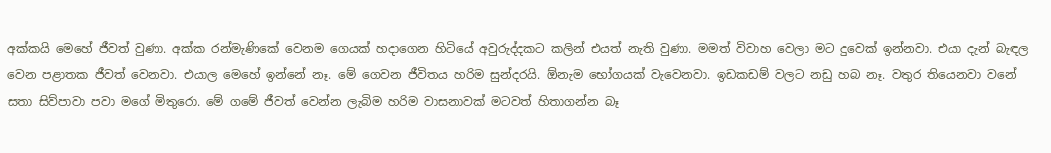අක්කයි මෙහේ ජීවත් වුණා. අක්ක රන්මැණිකේ වෙනම ගෙයක් හදාගෙන හිටියේ අවුරුද්දකට කලින් එයත් නැති වුණා. මමත් විවාහ වෙලා මට දුවෙක් ඉන්නවා. එයා දැන් බැඳල වෙන පළාතක ජීවත් වෙනවා. එයාල මෙහේ ඉන්නේ නෑ. මේ ගෙවන ජීවිතය හරිම සුන්දරයි. ඕනැම භෝගයක් වැවෙනවා. ඉඩකඩම් වලට නඩු හබ නෑ. වතුර තියෙනවා වනේ සතා සිව්පාවා පවා මගේ මිතුරො. මේ ගමේ ජීවත් වෙන්න ලැබිම හරිම වාසනාවක් මටවත් හිතාගන්න බෑ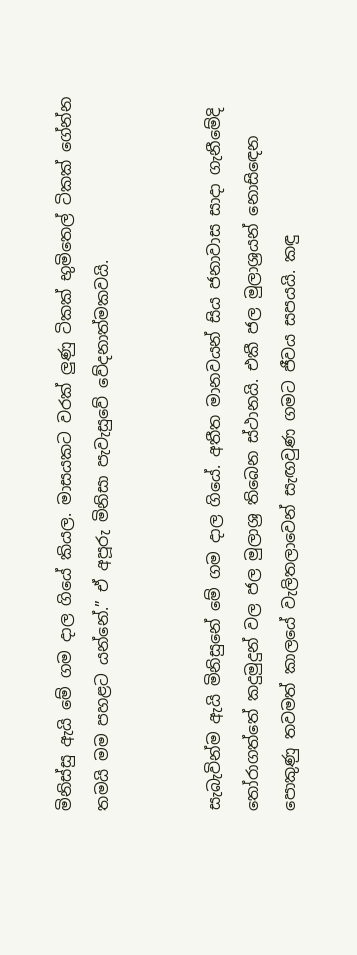මිනිස්සු ඇයි මේ ගම දාල ගියේ කියල. මාසයකට වරක් ලු‍ණු ටිකක් භුමිතෙල් ටිකක් ගේන්න තමයි මම පහළට යන්නේ.” ඒ අපූරු මිනිසා පැවැසුවේ වේදනාත්මකවයි.


සැබැවින්ම ඇයි මිනිසුනේ මේ ගම දාල ගියේ. අතීත මානවයන් සිය ජනාවාස සාදා ගැනීමේදි තෝරාගත්තේ කදුමුදුන් වල ජල මුලාශ්‍ර තිබෙන ස්ථානයි. එකී ජල මුලාශ්‍රයන් නොසිඳෙන පොකුණු තවමත් කාලයේ වැලිතලාවෙන් සැඟවුණ ගමට ජීවය සපයයි. කඳු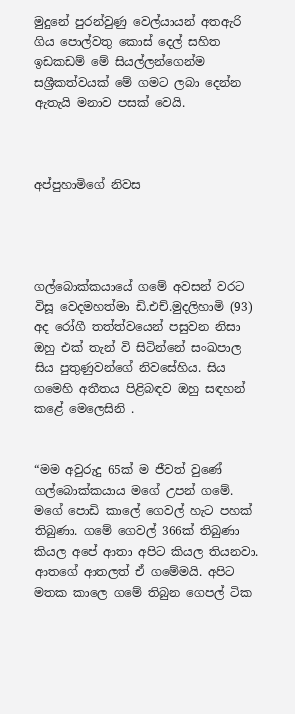මුදුනේ පුරන්වුණු වෙල්යායන් අතඇරි ගිය පොල්වතු කොස් දෙල් සහිත ඉඩකඩම් මේ සියල්ලන්ගෙන්ම සශ්‍රීකත්වයක් මේ ගමට ලබා දෙන්න ඇතැයි මනාව පසක් වෙයි.



අප්පුහාමිගේ නිවස




ගල්බොක්කයායේ ගමේ අවසන් වරට විසූ වෙදමහත්මා ඩි.එච්.මුදලිහාමි (93) අද රෝගී තත්ත්වයෙන් පසුවන නිසා ඔහු එක් තැන් වි සිටින්නේ සංඛපාල සිය පුතුණුවන්ගේ නිවසේහිය. සිය ගමෙහි අතීතය පිළිබඳව ඔහු සඳහන් කළේ මෙලෙසිනි .


“මම අවුරුදු 65ක් ම ජීවත් වුණේ ගල්බොක්කයාය මගේ උපන් ගමේ. මගේ පොඩි කාලේ ගෙවල් හැට පහක් තිබුණා. ගමේ ගෙවල් 366ක් තිබුණා කියල අපේ ආතා අපිට කියල තියනවා. ආතගේ ආතලත් ඒ ගමේමයි. අපිට මතක කාලෙ ගමේ තිබුන ගෙපල් ටික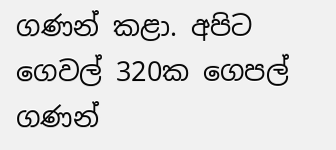ගණන් කළා. අපිට ගෙවල් 320ක ගෙපල් ගණන්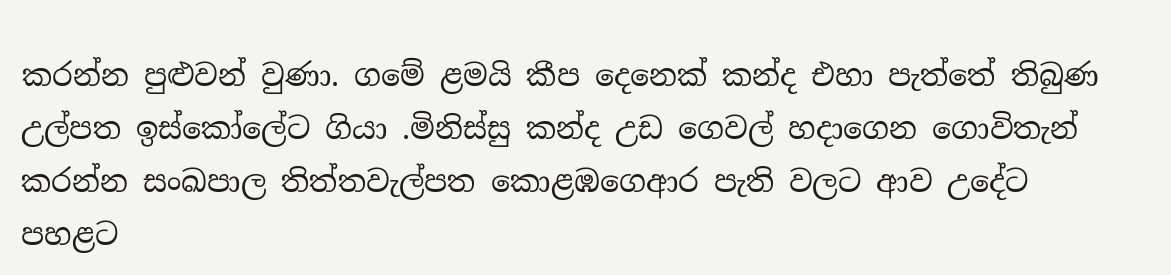කරන්න පුළුවන් වුණා. ගමේ ළමයි කීප දෙනෙක් කන්ද එහා පැත්තේ තිබුණ උල්පත ඉස්කෝලේට ගියා .මිනිස්සු කන්ද උඩ ගෙවල් හදාගෙන ගොවිතැන් කරන්න සංඛපාල තිත්තවැල්පත කොළඹගෙආර පැති වලට ආව උදේට පහළට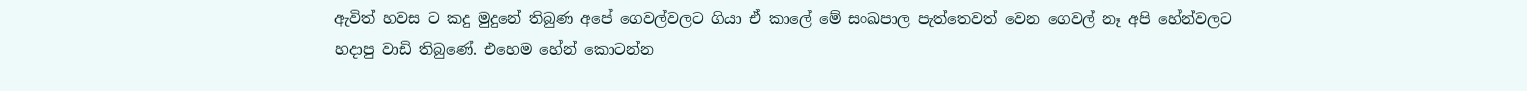ඇවිත් හවස ට කදු මුදුනේ තිබුණ අපේ ගෙවල්වලට ගියා ඒ කාලේ මේ සංඛපාල පැත්තෙවත් වෙන ගෙවල් නෑ අපි හේන්වලට හදාපු වාඩි තිබුණේ. එහෙම හේන් කොටන්න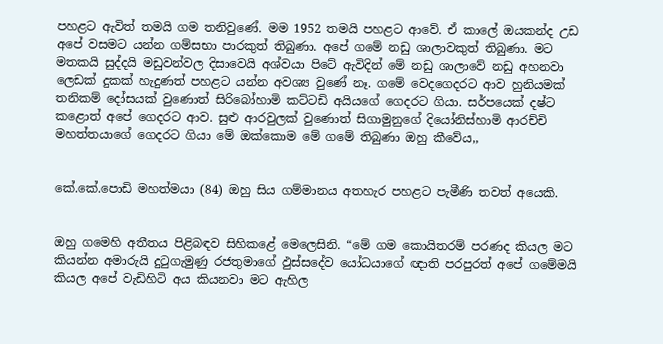පහළට ඇවිත් තමයි ගම තනිවුණේ. මම 1952 තමයි පහළට ආවේ. ඒ කාලේ ඔයකන්ද උඩ අපේ වසමට යන්න ගම්සභා පාරකුත් තිබුණා. අපේ ගමේ නඩු ශාලාවකුත් තිබුණා. මට මතකයි සුද්දයි මඩුවන්වල දිසාවෙයි අශ්වයා පිටේ ඇවිදින් මේ නඩු ශාලාවේ නඩු අහනවා ලෙඩක් දුකක් හැදුණත් පහළට යන්න අවශ්‍ය වුණේ නෑ. ගමේ වෙදගෙදරට ආව හුනියමක් තනිකම් දෝසයක් වුණොත් සිරිබෝහාමි කට්ටඩි අයියගේ ගෙදරට ගියා. සර්පයෙක් දෂ්ට කළොත් අපේ ගෙදරට ආව. සුළු ආරවුලක් වුණොත් සිගාමුනුගේ දියෝනිස්හාමි ආරච්චි මහත්තයාගේ ගෙදරට ගියා මේ ඔක්කොම මේ ගමේ තිබුණා ඔහු කීවේය,,


කේ.කේ.පොඩි මහත්මයා (84) ඔහු සිය ගම්මානය අතහැර පහළට පැමීණි තවත් අයෙකි.


ඔහු ගමෙහි අතීතය පිළිබඳව සිහිකළේ මෙලෙසිනි. “මේ ගම කොයිතරම් පරණද කියල මට කියන්න අමාරුයි දුටුගැමුණු රජතුමාගේ ඵුස්සදේව යෝධයාගේ ඥාති පරපුරත් අපේ ගමේමයි කියල අපේ වැඩිහිටි අය කියනවා මට ඇහිල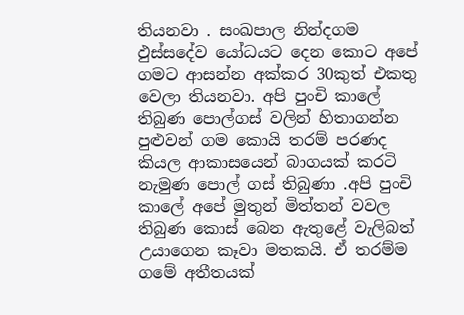තියනවා . සංඛපාල නින්දගම ඵුස්සදේව යෝධයට දෙන කොට අපේ ගමට ආසන්න අක්කර 30කුත් එකතු වෙලා තියනවා. අපි පුංචි කාලේ තිබුණ පොල්ගස් වලින් හිතාගන්න පුළු‍වන් ගම කොයි තරම් පරණද කියල ආකාසයෙන් බාගයක් කරටි නැමුණ පොල් ගස් තිබුණා .අපි පුංචි කාලේ අපේ මුතුන් මිත්තන් වවල තිබුණ කොස් බෙන ඇතුළේ වැලිබත් උයාගෙන කෑවා මතකයි. ඒ තරම්ම ගමේ අතීතයක්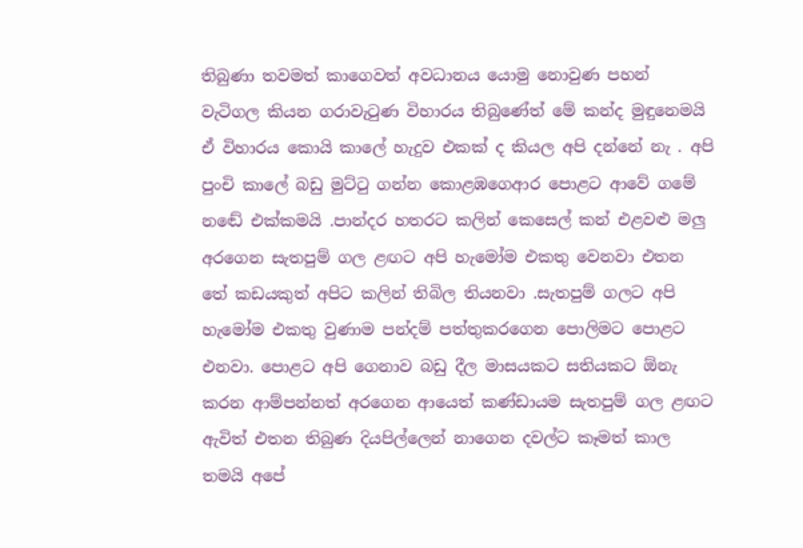තිබුණා තවමත් කාගෙවත් අවධානය යොමු නොවුණ පහන් වැටිගල කියන ගරාවැටුණ විහාරය තිබුණේත් මේ කන්ද මුඳුනෙමයි ඒ විහාරය කොයි කාලේ හැදුව එකක් ද කියල අපි දන්නේ නැ . අපි පුංචි කාලේ බඩු මුට්ටු ගන්න කොළඹගෙආර පොළට ආවේ ගමේ නඬේ එක්කමයි .පාන්දර හතරට කලින් කෙසෙල් කන් එළවළු මලු‍ අරගෙන සැතපුම් ගල ළඟට අපි හැමෝම එකතු වෙනවා එතන තේ කඩයකුත් අපිට කලින් තිබිල තියනවා .සැතපුම් ගලට අපි හැමෝම එකතු වුණාම පන්දම් පත්තුකරගෙන පොලිමට පොළට එනවා. පොළට අපි ගෙනාව බඩු දීල මාසයකට සතියකට ඕනැ කරන ආම්පන්නත් අරගෙන ආයෙත් කණ්ඩායම සැතපුම් ගල ළඟට ඇවිත් එතන තිබුණ දියපිල්ලෙන් නාගෙන දවල්ට කෑමත් කාල තමයි අපේ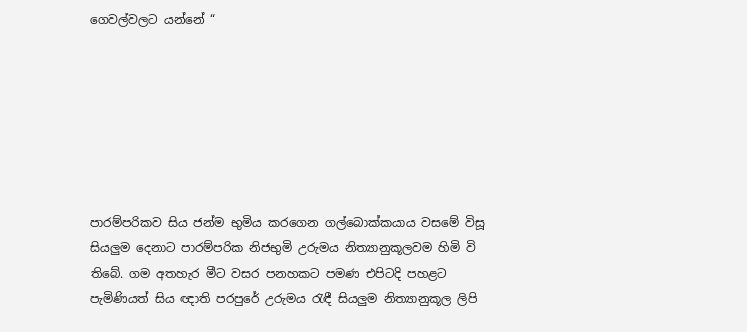ගෙවල්වලට යන්නේ “







පාරම්පරිකව සිය ජන්ම භුමිය කරගෙන ගල්බොක්කයාය වසමේ විසූ සියලු‍ම දෙනාට පාරම්පරික නිජභුමි උරුමය නිත්‍යානුකූලවම හිමි වි තිබේ. ගම අතහැර මීට වසර පනහකට පමණ එපිටදි පහළට පැමිණියත් සිය ඥාති පරපුරේ උරුමය රැඳී සියලු‍ම නිත්‍යානුකූල ලිපි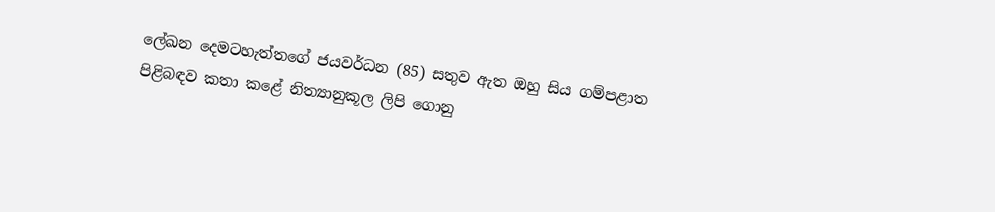ලේඛන දෙමටහැත්තගේ ජයවර්ධන (85) සතුව ඇත ඔහු සිය ගම්පළාත පිළිබඳව කතා කළේ නිත්‍යානුකූල ලිපි ගොනු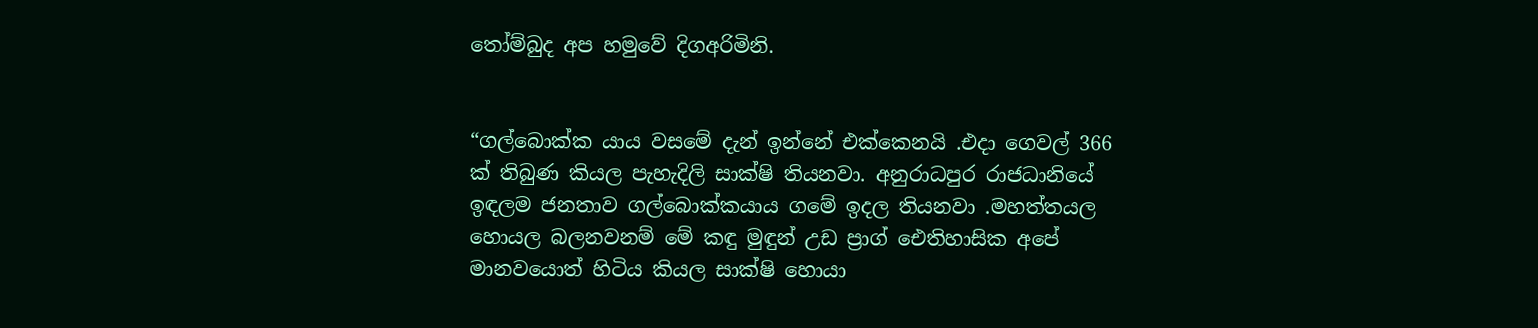තෝම්බුද අප හමුවේ දිගඅරිමිනි.


“ගල්බොක්ක යාය වසමේ දැන් ඉන්නේ එක්කෙනයි .එදා ගෙවල් 366 ක් තිබුණ කියල පැහැදිලි සාක්ෂි තියනවා. අනුරාධපුර රාජධානියේ ඉඳලම ජනතාව ගල්බොක්කයාය ගමේ ඉදල තියනවා .මහත්තයල හොයල බලනවනම් මේ කඳු මුඳුන් උඩ ප්‍රාග් ඓතිහාසික අපේ මානවයොත් හිටිය කියල සාක්ෂි හොයා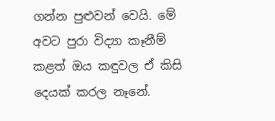ගන්න පුළුවන් වෙයි. මේ අවට පුරා විද්‍යා කෑනීම් කළත් ඔය කඳුවල ඒ කිසි දෙයක් කරල නෑනේ.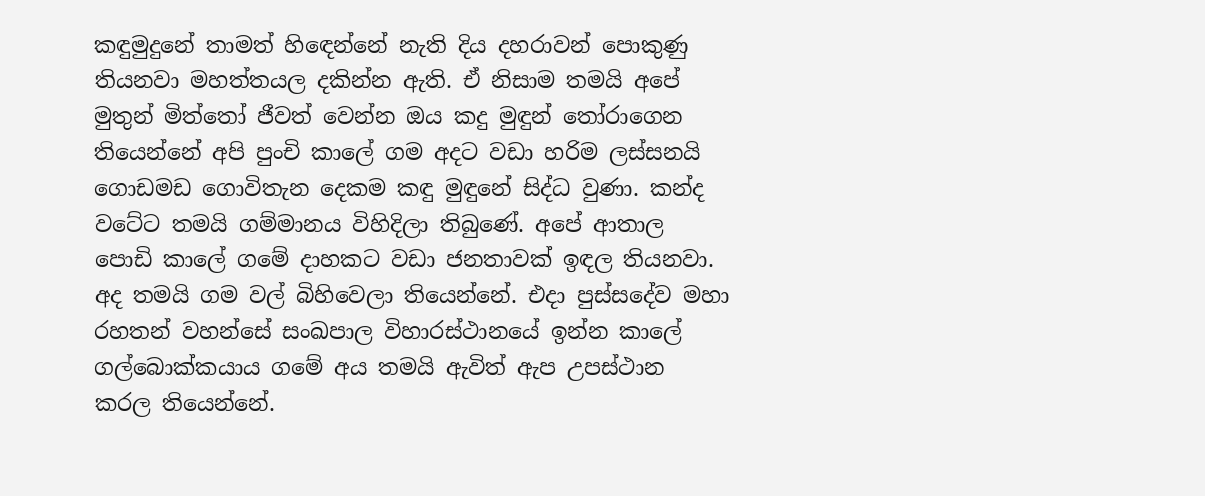කඳුමුදුනේ තාමත් හිඳෙන්නේ නැති දිය දහරාවන් පොකුණු තියනවා මහත්තයල දකින්න ඇති. ඒ නිසාම තමයි අපේ මුතුන් මිත්තෝ ජීවත් වෙන්න ඔය කදු මුඳුන් තෝරාගෙන තියෙන්නේ අපි පුංචි කාලේ ගම අදට වඩා හරිම ලස්සනයි ගොඩමඩ ගොවිතැන දෙකම කඳු මුඳුනේ සිද්ධ වුණා. කන්ද වටේට තමයි ගම්මානය විහිදිලා තිබුණේ. අපේ ආතාල පොඩි කාලේ ගමේ දාහකට වඩා ජනතාවක් ඉඳල තියනවා. අද තමයි ගම වල් බිහිවෙලා තියෙන්නේ. එදා පුස්සදේව මහා රහතන් වහන්සේ සංඛපාල විහාරස්ථානයේ ඉන්න කාලේ ගල්බොක්කයාය ගමේ අය තමයි ඇවිත් ඇප උපස්ථාන කරල තියෙන්නේ.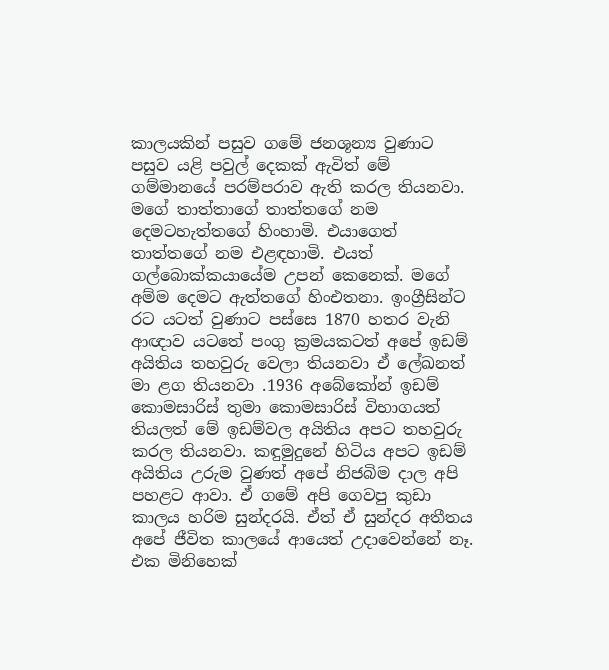කාලයකින් පසුව ගමේ ජනශූන්‍ය වුණාට පසුව යළි පවුල් දෙකක් ඇවිත් මේ ගම්මානයේ පරම්පරාව ඇති කරල තියනවා. මගේ තාත්තාගේ තාත්තගේ නම දෙමටහැත්තගේ හිංහාමි. එයාගෙත් තාත්තගේ නම එළඳහාමි. එයත් ගල්බොක්කයායේම උපන් කෙනෙක්. මගේ අම්ම දෙමට ඇත්තගේ හිංඑතනා. ඉංග්‍රීසින්ට රට යටත් වුණාට පස්සෙ 1870 හතර වැනි ආඥාව යටතේ පංගු ක්‍රමයකටත් අපේ ඉඩම් අයිතිය තහවුරු වෙලා තියනවා ඒ ලේඛනත් මා ළග තියනවා .1936 අබේකෝන් ඉඩම් කොමසාරිස් තුමා කොමසාරිස් විභාගයත් තියලත් මේ ඉඩම්වල අයිතිය අපට තහවුරු කරල තියනවා. කඳුමුදුනේ හිටිය අපට ඉඩම් අයිතිය උරුම වුණත් අපේ නිජබිම දාල අපි පහළට ආවා. ඒ ගමේ අපි ගෙවපු කුඩා කාලය හරිම සුන්දරයි. ඒත් ඒ සුන්දර අතීතය අපේ ජීවිත කාලයේ ආයෙත් උදාවෙන්නේ නෑ. එක මිනිහෙක්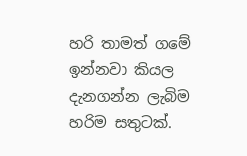හරි තාමත් ගමේ ඉන්නවා කියල දැනගන්න ලැබිම හරිම සතුටක්.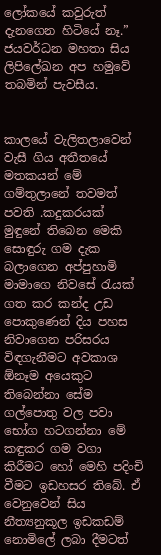ලෝකයේ කවුරුත් දැනගෙන හිටියේ නෑ.” ජයවර්ධන මහතා සිය ලිපිලේඛන අප හමුවේ තබමින් පැවසීය.


කාලයේ වැලිතලාවෙන් වැසී ගිය අතීතයේ මතකයන් මේ ගම්තුලානේ තවමත් පවති .කදුකරයක් මුඳුනේ තිබෙන මෙකි සොඳුරු ගම දැක බලාගෙන අප්පුහාමි මාමාගෙ නිවසේ රැයක් ගත කර කන්ද උඩ පොකුණෙන් දිය පහස නිවාගෙන පරිසරය විඳගැනීමට අවකාශ ඕනෑම අයෙකුට තිබෙන්නා සේම ගල්පොතු වල පවා භෝග හටගන්නා මේ කඳුකර ගම වගා කිරීමට හෝ මෙහි පදිංචි වීමට ඉඩහසර තිබේ. ඒ වෙනුවෙන් සිය නීත්‍යනුකූල ඉඩකඩම් නොමිලේ ලබා දීමටත්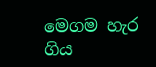මෙගම හැර ගිය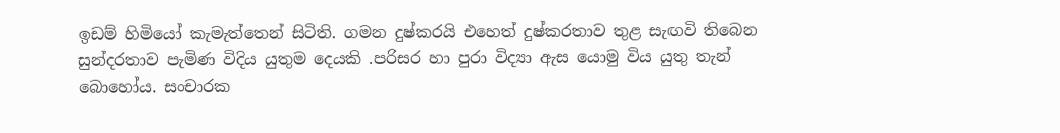ඉඩම් හිමියෝ කැමැත්තෙන් සිටිති. ගමන දුෂ්කරයි එහෙත් දුෂ්කරතාව තුළ සැඟවි තිබෙන සුන්දරතාව පැමිණ විදිය යුතුම දෙයකි .පරිසර හා පුරා විද්‍යා ඇස යොමු විය යුතු තැන් බොහෝය. සංචාරක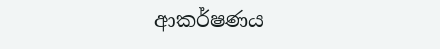ආකර්ෂණය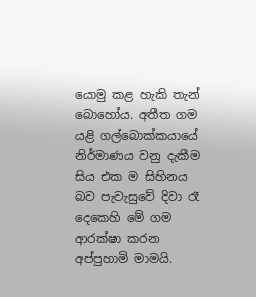යොමු කළ හැකි තැන් බොහෝය. අතීත ගම යළි ගල්බොක්කයායේ නිර්මාණය වනු දැකීම සිය එක ම සිහිනය බව පැවැසුවේ දිවා රෑ දෙකෙහි මේ ගම ආරක්ෂා කරන අප්පුහාමි මාමයි.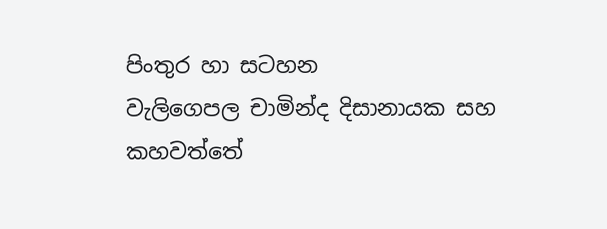පිංතුර හා සටහන
වැලිගෙපල චාමින්ද දිසානායක සහ
කහවත්තේ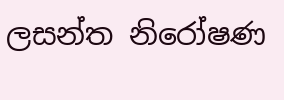ලසන්ත නිරෝෂණ